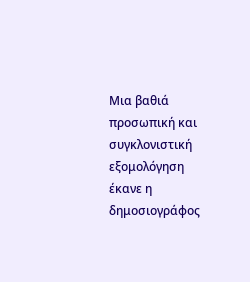Μια βαθιά προσωπική και συγκλονιστική εξομολόγηση έκανε η δημοσιογράφος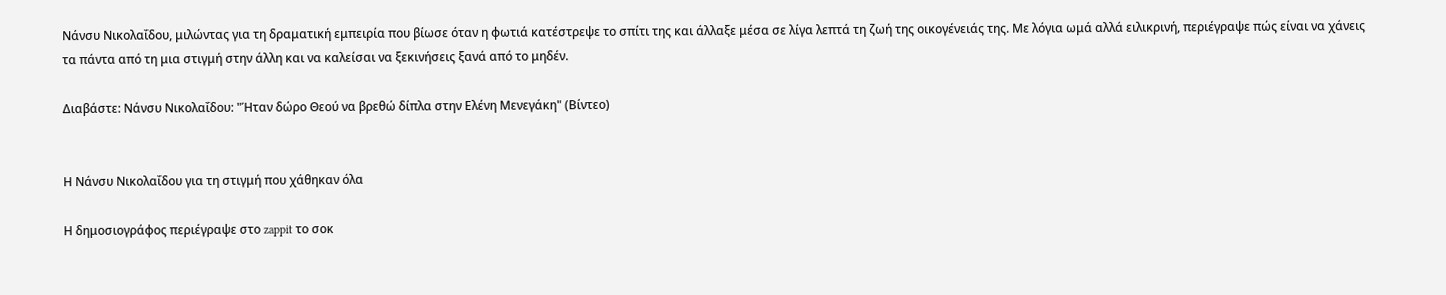Νάνσυ Νικολαΐδου, μιλώντας για τη δραματική εμπειρία που βίωσε όταν η φωτιά κατέστρεψε το σπίτι της και άλλαξε μέσα σε λίγα λεπτά τη ζωή της οικογένειάς της. Με λόγια ωμά αλλά ειλικρινή, περιέγραψε πώς είναι να χάνεις τα πάντα από τη μια στιγμή στην άλλη και να καλείσαι να ξεκινήσεις ξανά από το μηδέν.

Διαβάστε: Νάνσυ Νικολαΐδου: "Ήταν δώρο Θεού να βρεθώ δίπλα στην Ελένη Μενεγάκη" (Βίντεο)


Η Νάνσυ Νικολαΐδου για τη στιγμή που χάθηκαν όλα

Η δημοσιογράφος περιέγραψε στο zappit το σοκ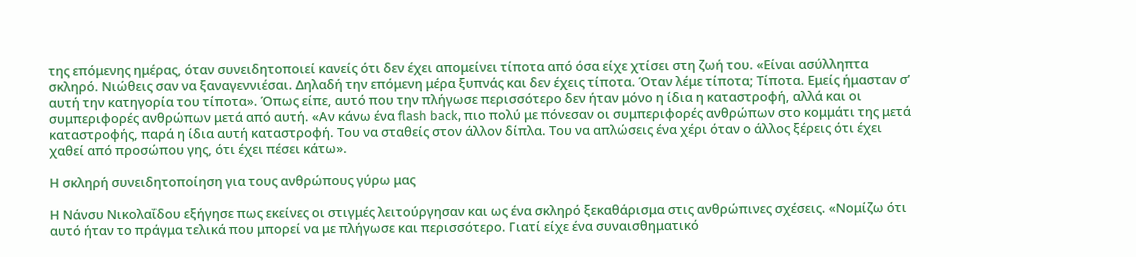της επόμενης ημέρας, όταν συνειδητοποιεί κανείς ότι δεν έχει απομείνει τίποτα από όσα είχε χτίσει στη ζωή του. «Είναι ασύλληπτα σκληρό. Nιώθεις σαν να ξαναγεννιέσαι. Δηλαδή την επόμενη μέρα ξυπνάς και δεν έχεις τίποτα. Όταν λέμε τίποτα; Τίποτα. Εμείς ήμασταν σ’ αυτή την κατηγορία του τίποτα». Όπως είπε, αυτό που την πλήγωσε περισσότερο δεν ήταν μόνο η ίδια η καταστροφή, αλλά και οι συμπεριφορές ανθρώπων μετά από αυτή. «Αν κάνω ένα flash back, πιο πολύ με πόνεσαν οι συμπεριφορές ανθρώπων στο κομμάτι της μετά καταστροφής, παρά η ίδια αυτή καταστροφή. Του να σταθείς στον άλλον δίπλα. Του να απλώσεις ένα χέρι όταν ο άλλος ξέρεις ότι έχει χαθεί από προσώπου γης, ότι έχει πέσει κάτω».

Η σκληρή συνειδητοποίηση για τους ανθρώπους γύρω μας

Η Νάνσυ Νικολαΐδου εξήγησε πως εκείνες οι στιγμές λειτούργησαν και ως ένα σκληρό ξεκαθάρισμα στις ανθρώπινες σχέσεις. «Νομίζω ότι αυτό ήταν το πράγμα τελικά που μπορεί να με πλήγωσε και περισσότερο. Γιατί είχε ένα συναισθηματικό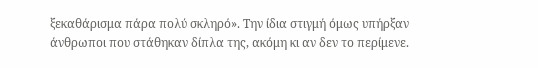ξεκαθάρισμα πάρα πολύ σκληρό». Την ίδια στιγμή όμως υπήρξαν άνθρωποι που στάθηκαν δίπλα της, ακόμη κι αν δεν το περίμενε.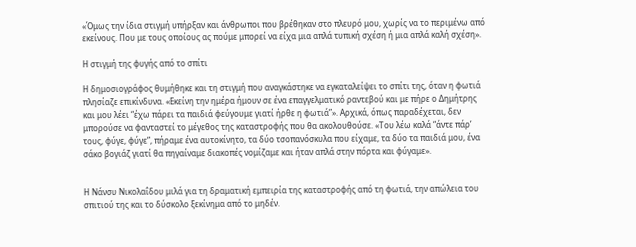«Όμως την ίδια στιγμή υπήρξαν και άνθρωποι που βρέθηκαν στο πλευρό μου, χωρίς να το περιμένω από εκείνους. Που με τους οποίους ας πούμε μπορεί να είχα μια απλά τυπική σχέση ή μια απλά καλή σχέση».

Η στιγμή της φυγής από το σπίτι

Η δημοσιογράφος θυμήθηκε και τη στιγμή που αναγκάστηκε να εγκαταλείψει το σπίτι της, όταν η φωτιά πλησίαζε επικίνδυνα. «Εκείνη την ημέρα ήμουν σε ένα επαγγελματικό ραντεβού και με πήρε ο Δημήτρης και μου λέει “έχω πάρει τα παιδιά φεύγουμε γιατί ήρθε η φωτιά”». Αρχικά, όπως παραδέχεται, δεν μπορούσε να φανταστεί το μέγεθος της καταστροφής που θα ακολουθούσε. «Του λέω καλά “άντε πάρ’ τους, φύγε, φύγε”, πήραμε ένα αυτοκίνητο, τα δύο τσοπανόσκυλα που είχαμε, τα δύο τα παιδιά μου, ένα σάκο βογιάζ γιατί θα πηγαίναμε διακοπές νομίζαμε και ήταν απλά στην πόρτα και φύγαμε».


Η Νάνσυ Νικολαΐδου μιλά για τη δραματική εμπειρία της καταστροφής από τη φωτιά, την απώλεια του σπιτιού της και το δύσκολο ξεκίνημα από το μηδέν.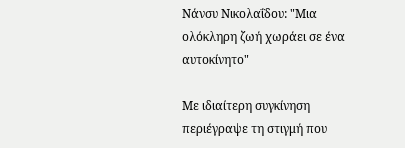Νάνσυ Νικολαΐδου: "Μια ολόκληρη ζωή χωράει σε ένα αυτοκίνητο"

Με ιδιαίτερη συγκίνηση περιέγραψε τη στιγμή που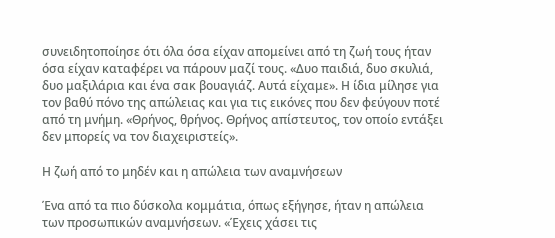συνειδητοποίησε ότι όλα όσα είχαν απομείνει από τη ζωή τους ήταν όσα είχαν καταφέρει να πάρουν μαζί τους. «Δυο παιδιά, δυο σκυλιά, δυο μαξιλάρια και ένα σακ βουαγιάζ. Αυτά είχαμε». Η ίδια μίλησε για τον βαθύ πόνο της απώλειας και για τις εικόνες που δεν φεύγουν ποτέ από τη μνήμη. «Θρήνος, θρήνος. Θρήνος απίστευτος, τον οποίο εντάξει δεν μπορείς να τον διαχειριστείς».

Η ζωή από το μηδέν και η απώλεια των αναμνήσεων

Ένα από τα πιο δύσκολα κομμάτια, όπως εξήγησε, ήταν η απώλεια των προσωπικών αναμνήσεων. «Έχεις χάσει τις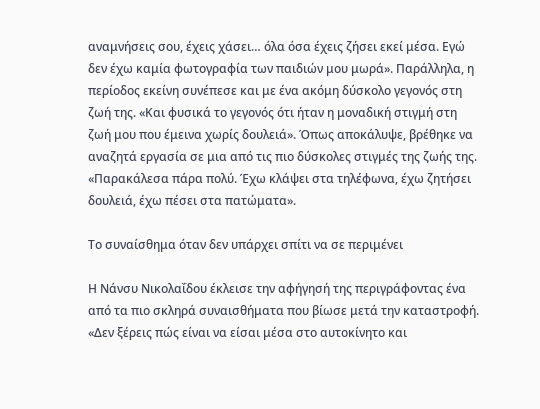αναμνήσεις σου, έχεις χάσει… όλα όσα έχεις ζήσει εκεί μέσα. Εγώ δεν έχω καμία φωτογραφία των παιδιών μου μωρά». Παράλληλα, η περίοδος εκείνη συνέπεσε και με ένα ακόμη δύσκολο γεγονός στη ζωή της. «Και φυσικά το γεγονός ότι ήταν η μοναδική στιγμή στη ζωή μου που έμεινα χωρίς δουλειά». Όπως αποκάλυψε, βρέθηκε να αναζητά εργασία σε μια από τις πιο δύσκολες στιγμές της ζωής της. «Παρακάλεσα πάρα πολύ. Έχω κλάψει στα τηλέφωνα, έχω ζητήσει δουλειά, έχω πέσει στα πατώματα».

Το συναίσθημα όταν δεν υπάρχει σπίτι να σε περιμένει

Η Νάνσυ Νικολαΐδου έκλεισε την αφήγησή της περιγράφοντας ένα από τα πιο σκληρά συναισθήματα που βίωσε μετά την καταστροφή. «Δεν ξέρεις πώς είναι να είσαι μέσα στο αυτοκίνητο και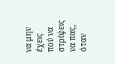να μην έχεις πού να στρίψεις να πας, όταν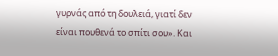γυρνάς από τη δουλειά, γιατί δεν είναι πουθενά το σπίτι σου». Και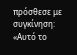πρόσθεσε με συγκίνηση: «Αυτό το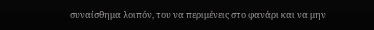συναίσθημα λοιπόν, του να περιμένεις στο φανάρι και να μην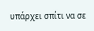υπάρχει σπίτι να σε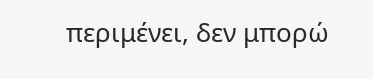περιμένει, δεν μπορώ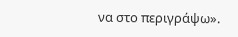να στο περιγράψω».